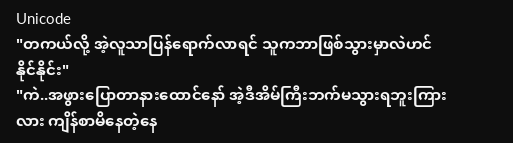Unicode
"တကယ်လို့ အဲ့လူသာပြန်ရောက်လာရင် သူကဘာဖြစ်သွားမှာလဲဟင် နိုင်နိုင်း"
"ကဲ..အဖွားပြောတာနားထောင်နော် အဲ့ဒီအိမ်ကြီးဘက်မသွားရဘူးကြားလား ကျိန်စာမိနေတဲ့နေ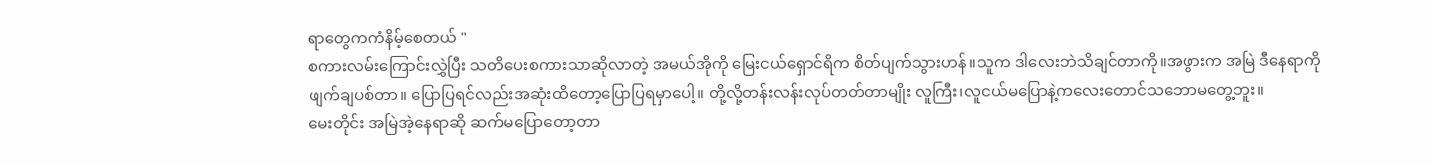ရာတွေကကံနိမ့်စေတယ် "
စကားလမ်းကြောင်းလွှဲပြီး သတိပေးစကားသာဆိုလာတဲ့ အမယ်အိုကို မြေးငယ်ရှောင်ရိက စိတ်ပျက်သွားဟန်။သူက ဒါလေးဘဲသိချင်တာကို။အဖွားက အမြဲ ဒီနေရာကိုဖျက်ချပစ်တာ။ ပြောပြရင်လည်းအဆုံးထိတော့ပြောပြရမှာပေါ့။ တို့လို့တန်းလန်းလုပ်တတ်တာမျိုး လူကြီး၊လူငယ်မပြောနဲ့ကလေးတောင်သဘောမတွေ့ဘူး။
မေးတိုင်း အမြဲအဲ့နေရာဆို ဆက်မပြောတော့တာ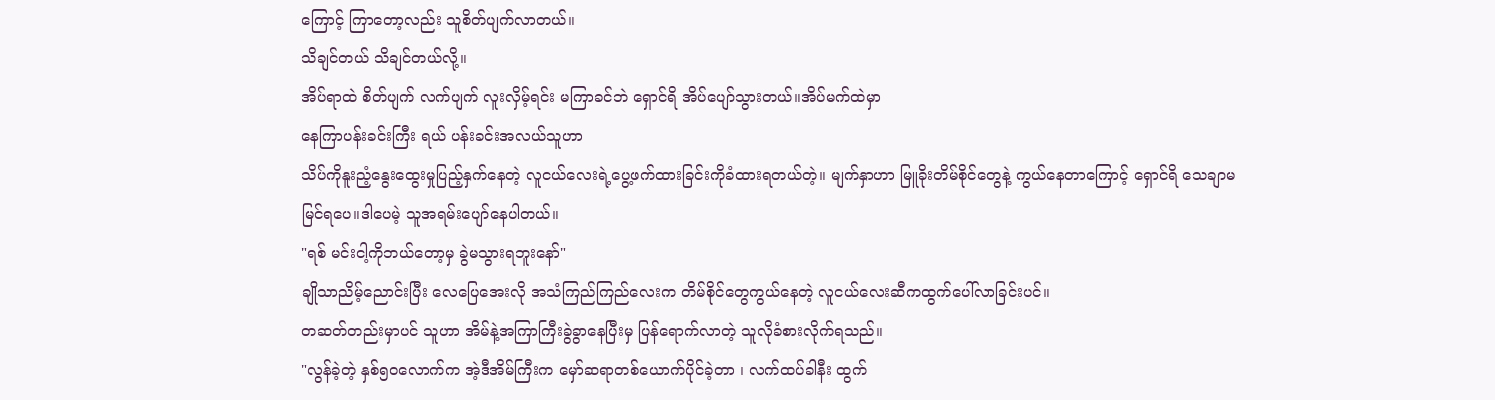ကြောင့် ကြာတော့လည်း သူစိတ်ပျက်လာတယ်။
သိချင်တယ် သိချင်တယ်လို့။
အိပ်ရာထဲ စိတ်ပျက် လက်ပျက် လူးလှိမ့်ရင်း မကြာခင်ဘဲ ရှောင်ရိ အိပ်ပျော်သွားတယ်။အိပ်မက်ထဲမှာ
နေကြာပန်းခင်းကြီး ရယ် ပန်းခင်းအလယ်သူဟာ
သိပ်ကိုနူးညံ့နွေးထွေးမှုပြည့်နှက်နေတဲ့ လူငယ်လေးရဲ့ပွေ့ဖက်ထားခြင်းကိုခံထားရတယ်တဲ့။ မျက်နှာဟာ မြူခိုးတိမ်စိုင်တွေနဲ့ ကွယ်နေတာကြောင့် ရှောင်ရိ သေချာမမြင်ရပေ။ဒါပေမဲ့ သူအရမ်းပျော်နေပါတယ်။
"ရစ် မင်းငါ့ကိုဘယ်တော့မှ ခွဲမသွားရဘူးနော်"
ချိုသာညိမ့်ညောင်းပြီး လေပြေအေးလို အသံကြည်ကြည်လေးက တိမ်စိုင်တွေကွယ်နေတဲ့ လူငယ်လေးဆီကထွက်ပေါ်လာခြင်းပင်။
တဆတ်တည်းမှာပင် သူဟာ အိမ်နဲ့အကြာကြီးခွဲခွာနေပြီးမှ ပြန်ရောက်လာတဲ့ သူလိုခံစားလိုက်ရသည်။
"လွန်ခဲ့တဲ့ နှစ်၅၀လောက်က အဲ့ဒီအိမ်ကြီးက မှော်ဆရာတစ်ယောက်ပိုင်ခဲ့တာ ၊ လက်ထပ်ခါနီး ထွက်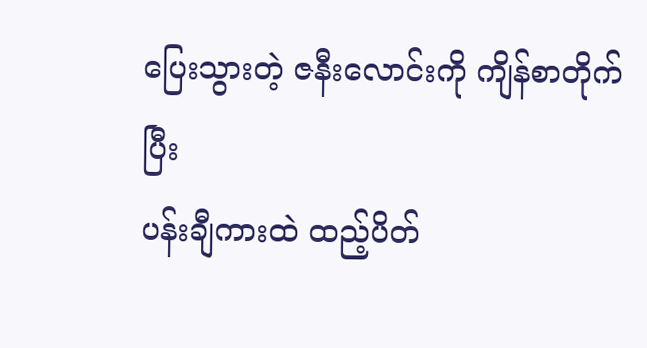ပြေးသွားတဲ့ ဇနီးလောင်းကို ကျိန်စာတိုက်ပြီး
ပန်းချီကားထဲ ထည့်ပိတ်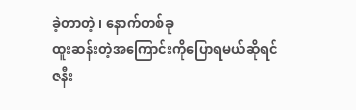ခဲ့တာတဲ့၊ နောက်တစ်ခု
ထူးဆန်းတဲ့အကြောင်းကိုပြောရမယ်ဆိုရင်
ဇနီး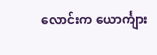လောင်းက ယောင်္ကျား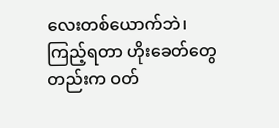လေးတစ်ယောက်ဘဲ၊
ကြည့်ရတာ ဟိုးခေတ်တွေတည်းက ဝတ်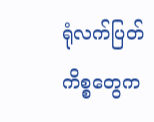ရုံလက်ပြတ်ကိစ္စတွေက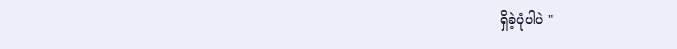ရှိခဲ့ပုံပါပဲ "